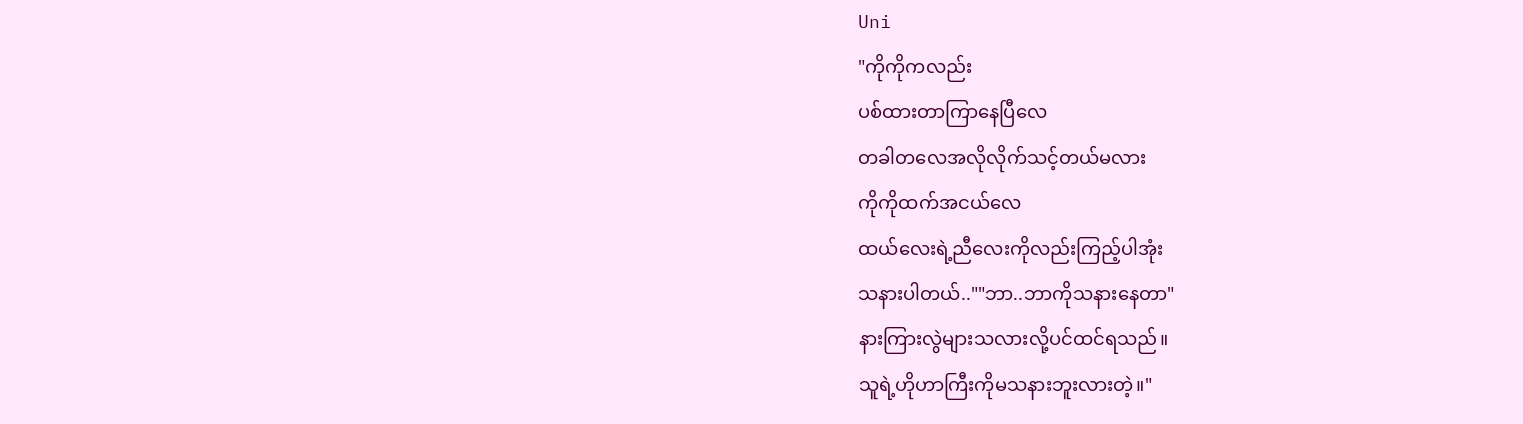Uni
"ကိုကိုကလည်း
ပစ်ထားတာကြာနေပြီလေ
တခါတလေအလိုလိုက်သင့်တယ်မလား
ကိုကိုထက်အငယ်လေ
ထယ်လေးရဲ့ညီလေးကိုလည်းကြည့်ပါအုံး
သနားပါတယ်..""ဘာ..ဘာကိုသနားနေတာ"
နားကြားလွဲများသလားလို့ပင်ထင်ရသည်။
သူရဲ့ဟိုဟာကြီးကိုမသနားဘူးလားတဲ့။"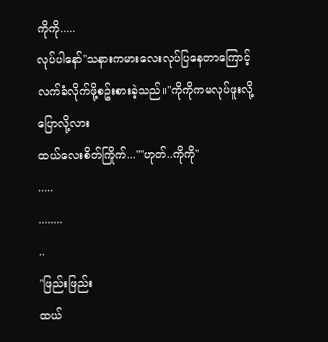ကိုကို.....
လုပ်ပါနော်"သနားကမားလေးလုပ်ပြနေတာကြောင့်
လက်ခံလိုက်ဖို့စဥ်းစားခဲ့သည်။"ကိုကိုကမလုပ်ဖူးလို့ပြောလို့လား
ထယ်လေးစိတ်ကြိုက်...""ဟုတ်..ကိုကို"
.....
........
..
"ဖြည်းဖြည်း
ထယ်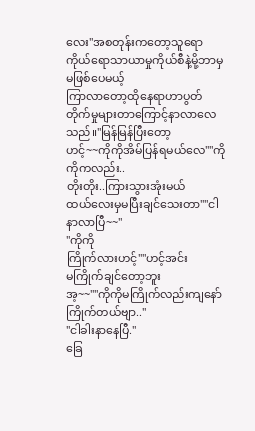လေး"အစတုန်းကတော့သူရောကိုယ်ရောသာယာမှုကိုယ်စီနဲ့မို့ဘာမှမဖြစ်ပေမယ့်
ကြာလာတော့ထိုနေရာဟာပွတ်တိုက်မှုများတာကြောင့်နာလာလေသည်။"မြန်မြန်ပြီးတော့
ဟင့်~~ကိုကိုအိမ်ပြန်ရမယ်လေ""ကိုကိုကလည်း..
တိုးတိုး..ကြားသွားအုံးမယ်
ထယ်လေးမှမပြီးချင်သေးတာ""ငါနာလာပြီ~~"
"ကိုကို
ကြိုက်လားဟင့်""ဟင့်အင်း
မကြိုက်ချင်တော့ဘူး
အ့~~""ကိုကိုမကြိုက်လည်းကျနော်ကြိုက်တယ်ဗျာ.."
"ငါခါးနာနေပြီ."
ခြေ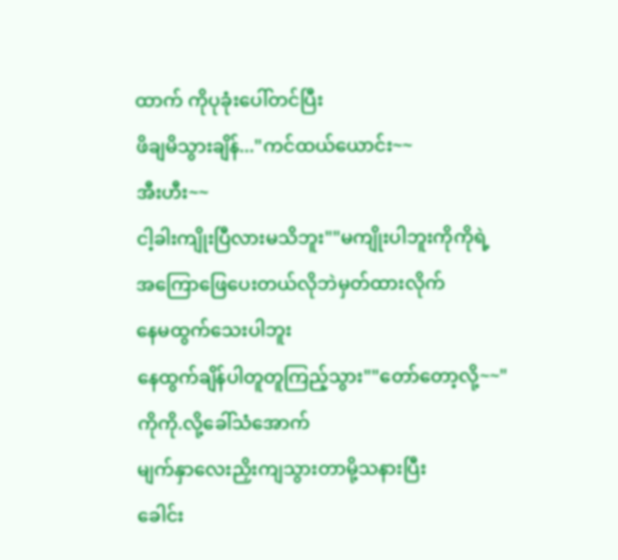ထာက် ကိုပုခုံးပေါ်တင်ပြီး
ဖိချမိသွားချိန်..."ကင်ထယ်ယောင်း~~
အီးဟီး~~
ငါ့ခါးကျိုးပြီလားမသိဘူး""မကျိုးပါဘူးကိုကိုရဲ့
အကြောဖြေပေးတယ်လိုဘဲမှတ်ထားလိုက်
နေမထွက်သေးပါဘူး
နေထွက်ချိန်ပါတူတူကြည့်သွား""တော်တော့လို့~~"
ကိုကို.လို့ခေါ်သံအောက်
မျက်နှာလေးညှိးကျသွားတာမို့သနားပြီး
ခေါင်း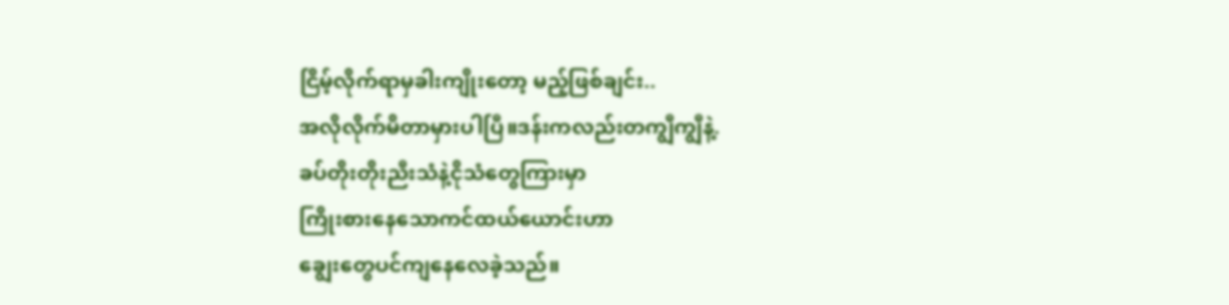ငြိမ့်လိုက်ရာမှခါးကျိုးတော့ မည့်ဖြစ်ချင်း..
အလိုလိုက်မိတာမှားပါပြီ။ဒန်းကလည်းတကျွီကျွီနဲ့.
ခပ်တိုးတိုးညီးသံနဲ့ငိုသံတွေကြားမှာ
ကြိုးစားနေသောကင်ထယ်ယောင်းဟာ
ချွေးတွေပင်ကျနေလေခဲ့သည်။